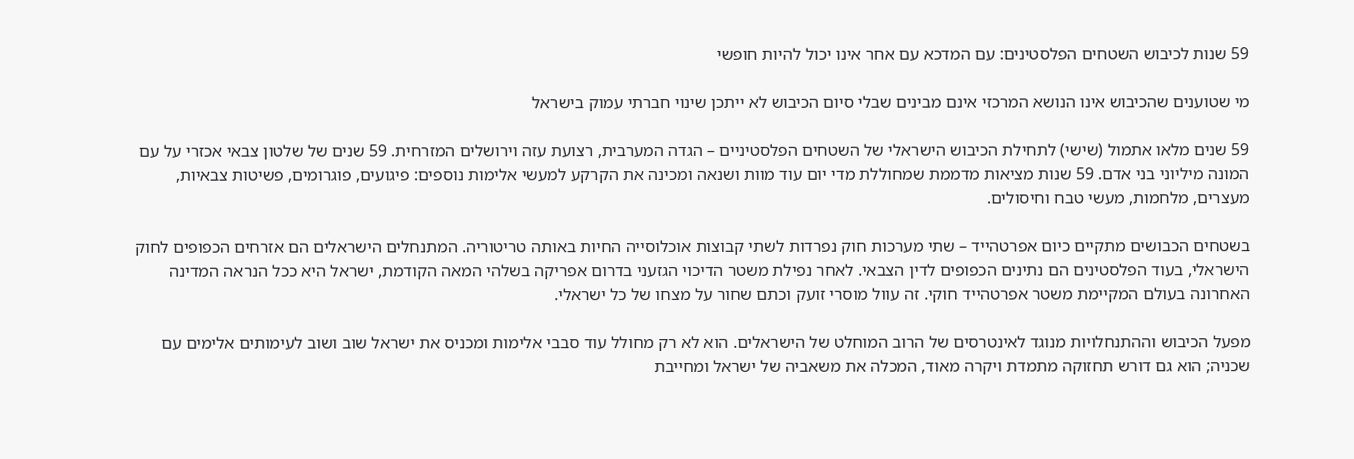59 שנות לכיבוש השטחים הפלסטינים: עם המדכא עם אחר אינו יכול להיות חופשי

מי שטוענים שהכיבוש אינו הנושא המרכזי אינם מבינים שבלי סיום הכיבוש לא ייתכן שינוי חברתי עמוק בישראל

59 שנים מלאו אתמול (שישי) לתחילת הכיבוש הישראלי של השטחים הפלסטיניים – הגדה המערבית, רצועת עזה וירושלים המזרחית. 59 שנים של שלטון צבאי אכזרי על עם המונה מיליוני בני אדם. 59 שנות מציאות מדממת שמחוללת מדי יום עוד מוות ושנאה ומכינה את הקרקע למעשי אלימות נוספים: פיגועים, פוגרומים, פשיטות צבאיות, מעצרים, מלחמות, מעשי טבח וחיסולים.

בשטחים הכבושים מתקיים כיום אפרטהייד – שתי מערכות חוק נפרדות לשתי קבוצות אוכלוסייה החיות באותה טריטוריה. המתנחלים הישראלים הם אזרחים הכפופים לחוק הישראלי, בעוד הפלסטינים הם נתינים הכפופים לדין הצבאי. לאחר נפילת משטר הדיכוי הגזעני בדרום אפריקה בשלהי המאה הקודמת, ישראל היא ככל הנראה המדינה האחרונה בעולם המקיימת משטר אפרטהייד חוקי. זה עוול מוסרי זועק וכתם שחור על מצחו של כל ישראלי.

מפעל הכיבוש וההתנחלויות מנוגד לאינטרסים של הרוב המוחלט של הישראלים. הוא לא רק מחולל עוד סבבי אלימות ומכניס את ישראל שוב ושוב לעימותים אלימים עם שכניה; הוא גם דורש תחזוקה מתמדת ויקרה מאוד, המכלה את משאביה של ישראל ומחייבת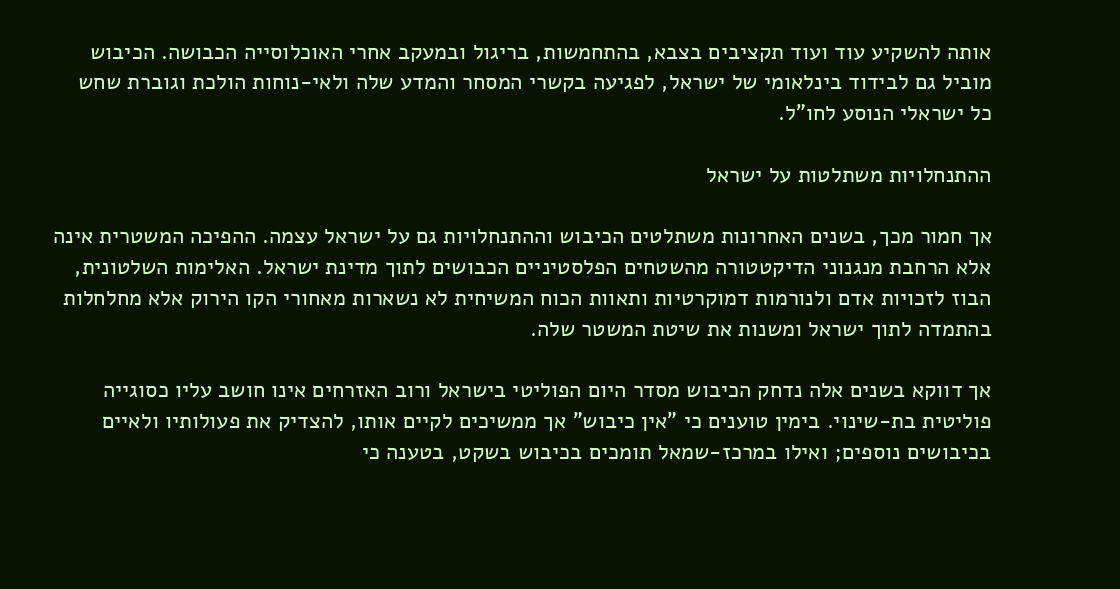אותה להשקיע עוד ועוד תקציבים בצבא, בהתחמשות, בריגול ובמעקב אחרי האוכלוסייה הכבושה. הכיבוש מוביל גם לבידוד בינלאומי של ישראל, לפגיעה בקשרי המסחר והמדע שלה ולאי-נוחות הולכת וגוברת שחש כל ישראלי הנוסע לחו"ל.

ההתנחלויות משתלטות על ישראל

אך חמור מכך, בשנים האחרונות משתלטים הכיבוש וההתנחלויות גם על ישראל עצמה. ההפיכה המשטרית אינה אלא הרחבת מנגנוני הדיקטטורה מהשטחים הפלסטיניים הכבושים לתוך מדינת ישראל. האלימות השלטונית, הבוז לזכויות אדם ולנורמות דמוקרטיות ותאוות הכוח המשיחית לא נשארות מאחורי הקו הירוק אלא מחלחלות בהתמדה לתוך ישראל ומשנות את שיטת המשטר שלה.

אך דווקא בשנים אלה נדחק הכיבוש מסדר היום הפוליטי בישראל ורוב האזרחים אינו חושב עליו כסוגייה פוליטית בת-שינוי. בימין טוענים כי "אין כיבוש" אך ממשיכים לקיים אותו, להצדיק את פעולותיו ולאיים בכיבושים נוספים; ואילו במרכז-שמאל תומכים בכיבוש בשקט, בטענה כי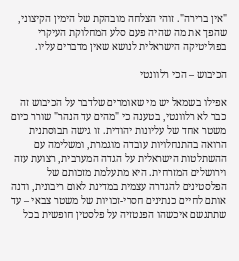"אין ברירה". זוהי הצלחה מובהקת של הימין הקיצוני, שהפך את מה שהיה פעם סלע המחלוקת העיקרי בפוליטיקה הישראלית לנושא שאין מדברים עליו.

הכיבוש – הכי רלוונטי

אפילו בשמאל יש מי שאומרים שלדבר על הכיבוש זה כבר לא רלוונטי, בטענה כי "מהים עד הנהר" שורר כיום משטר אחד של עליונות יהודית. זו גישה תבוסתנית הרואה בהתנחלויות עובדה מוגמרת, ומשלימה עם ההשתלטות הישראלית על הגדה המערבית, רצועת עזה וירושלים המזרחית. היא מתעלמת מזכותם של הפלסטינים להגדרה עצמית במדינת לאום ריבונית, ודנה אותם לחיים כנתינים חסרי-זכויות של משטר צבאי – עד שתתגשם איכשהו הפנטזיה על פלסטין חופשית בכל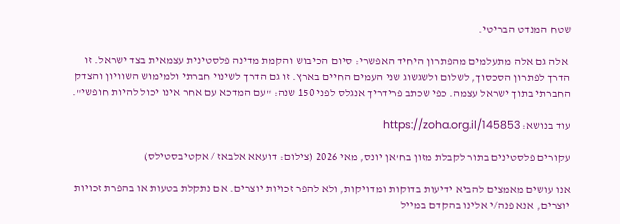שטח המנדט הבריטי.

 אלה גם אלה מתעלמים מהפתרון היחיד האפשרי: סיום הכיבוש והקמת מדינה פלסטינית עצמאית בצד ישראל. זו הדרך לפתרון הסכסוך, לשלום ולשגשוג שני העמים החיים בארץ. זו גם הדרך לשינוי חברתי ולמימוש השוויון והצדק החברתי בתוך ישראל עצמה. כפי שכתב פרידריך אנגלס לפני 150 שנה: "עם המדכא עם אחר אינו יכול להיות חופשי".

עוד בנושא: https://zoha.org.il/145853

עקורים פלסטינים בתור לקבלת מזון בח'אן יונס, מאי 2026 (צילום: דועאא אלבאז / אקטיבסטילס)

אנו עושים מאמצים להביא ידיעות בדוקות ומדויקות, ולא להפר זכויות יוצרים. אם נתקלת בטעות או בהפרת זכויות יוצרים, אנא פנה/י אלינו בהקדם במייל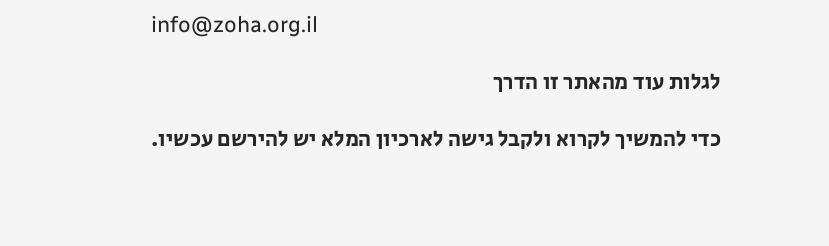info@zoha.org.il

לגלות עוד מהאתר זו הדרך

כדי להמשיך לקרוא ולקבל גישה לארכיון המלא יש להירשם עכשיו.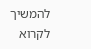להמשיך לקרוא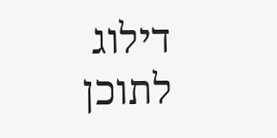דילוג לתוכן